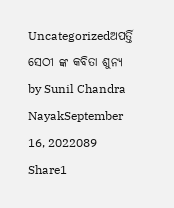Uncategorizedଅପର୍ତ୍ତି ସେଠୀ ଙ୍କ କବିତା ଶୁନ୍ୟ by Sunil Chandra NayakSeptember 16, 2022089 Share1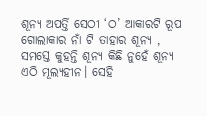ଶୂନ୍ୟ ଅପର୍ତ୍ତି ସେଠୀ ‘ଠ’ ଆକାରଟି ରୂପ ଗୋଲାକାର ନାଁ ଟି ତାହାର ଶୂନ୍ୟ , ସମସ୍ତେ କୁହନ୍ତି ଶୂନ୍ୟ କିଛି ନୁହେଁ ଶୂନ୍ୟ ଏଠି ମୂଲ୍ୟହୀନ। ସେହି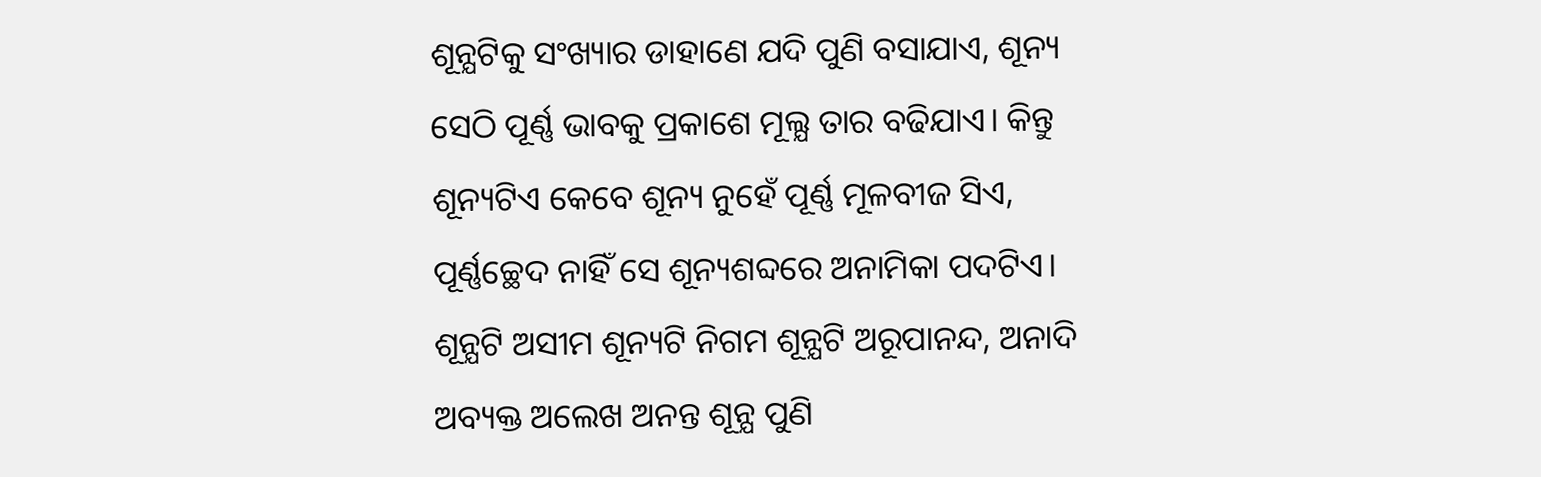ଶୂନ୍ଯଟିକୁ ସଂଖ୍ୟାର ଡାହାଣେ ଯଦି ପୁଣି ବସାଯାଏ, ଶୂନ୍ୟ ସେଠି ପୂର୍ଣ୍ଣ ଭାବକୁ ପ୍ରକାଶେ ମୂଲ୍ଯ ତାର ବଢିଯାଏ। କିନ୍ତୁ ଶୂନ୍ୟଟିଏ କେବେ ଶୂନ୍ୟ ନୁହେଁ ପୂର୍ଣ୍ଣ ମୂଳବୀଜ ସିଏ, ପୂର୍ଣ୍ଣଚ୍ଛେଦ ନାହିଁ ସେ ଶୂନ୍ୟଶବ୍ଦରେ ଅନାମିକା ପଦଟିଏ। ଶୂନ୍ଯଟି ଅସୀମ ଶୂନ୍ୟଟି ନିଗମ ଶୂନ୍ଯଟି ଅରୂପାନନ୍ଦ, ଅନାଦି ଅବ୍ୟକ୍ତ ଅଲେଖ ଅନନ୍ତ ଶୂନ୍ଯ ପୁଣି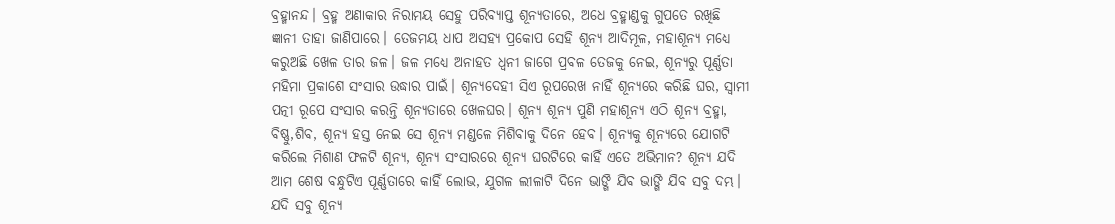ବ୍ରହ୍ମାନନ୍ଦ। ବ୍ରହ୍ମ ଅଣାକାର ନିରାମୟ ସେହୁ ପରିବ୍ୟାପ୍ତ ଶୂନ୍ଯତାରେ, ଅଧେ ବ୍ରହ୍ମାଣ୍ଡକୁ ଗୁପତେ ରଖିଛି ଜ୍ଞାନୀ ତାହା ଜାଣିପାରେ। ତେଜମୟ ଧାପ ଅସହ୍ୟ ପ୍ରକୋପ ସେହି ଶୂନ୍ୟ ଆଦିମୂଳ, ମହାଶୂନ୍ଯ ମଧ୍ୟେ କରୁଅଛି ଖେଳ ତାର ଜଳ। ଜଳ ମଧ୍ଯେ ଅନାହତ ଧ୍ଵନୀ ଜାଗେ ପ୍ରବଳ ତେଜକୁ ନେଇ, ଶୂନ୍ୟରୁ ପୂର୍ଣ୍ଣତା ମହିମା ପ୍ରକାଶେ ସଂସାର ଉଦ୍ଧାର ପାଇଁ। ଶୂନ୍ଯଦେହୀ ସିଏ ରୂପରେଖ ନାହିଁ ଶୂନ୍ୟରେ କରିଛି ଘର, ସ୍ଵାମୀ ପତ୍ନୀ ରୂପେ ସଂସାର କରନ୍ତି ଶୂନ୍ଯତାରେ ଖେଳଘର। ଶୂନ୍ୟ ଶୂନ୍ୟ ପୁଣି ମହାଶୂନ୍ଯ ଏଠି ଶୂନ୍ୟ ବ୍ରହ୍ମା, ବିଷ୍ଣୁ,ଶିବ, ଶୂନ୍ୟ ହସ୍ତ ନେଇ ସେ ଶୂନ୍ୟ ମଣ୍ଡଳେ ମିଶିବାକୁ ଦିନେ ହେବ। ଶୂନ୍ୟକୁ ଶୂନ୍ୟରେ ଯୋଗଟି କରିଲେ ମିଶାଣ ଫଳଟି ଶୂନ୍ୟ, ଶୂନ୍ୟ ସଂସାରରେ ଶୂନ୍ୟ ଘରଟିରେ କାହିଁ ଏତେ ଅଭିମାନ? ଶୂନ୍ୟ ଯଦି ଆମ ଶେଷ ବନ୍ଧୁଟିଏ ପୂର୍ଣ୍ଣତାରେ କାହିଁ ଲୋଭ, ଯୁଗଳ ଲୀଳାଟି ଦିନେ ଭାଙ୍ଗି ଯିବ ଭାଙ୍ଗି ଯିବ ସବୁ ଦମ୍ଭ। ଯଦି ସବୁ ଶୂନ୍ୟ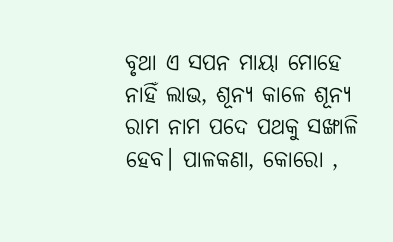ବୃଥା ଏ ସପନ ମାୟା ମୋହେ ନାହିଁ ଲାଭ, ଶୂନ୍ୟ କାଳେ ଶୂନ୍ୟ ରାମ ନାମ ପଦେ ପଥକୁ ସଙ୍ଖାଳି ହେବ। ପାଳକଣା, କୋରୋ ,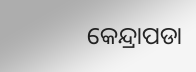କେନ୍ଦ୍ରାପଡା